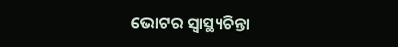ଭୋଟର ସ୍ବାସ୍ଥ୍ୟଚିନ୍ତା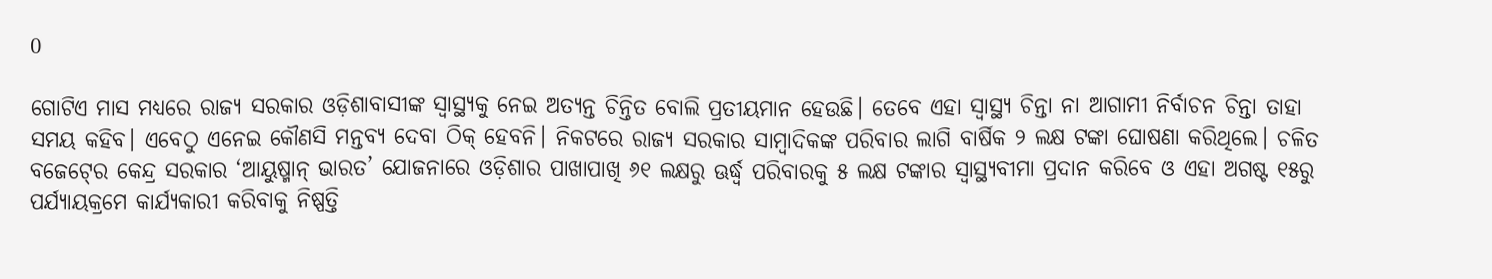0

ଗୋଟିଏ ମାସ ମଧ୍ୟରେ ରାଜ୍ୟ ସରକାର ଓଡ଼ିଶାବାସୀଙ୍କ ସ୍ୱାସ୍ଥ୍ୟକୁ ନେଇ ଅତ୍ୟନ୍ତ ଚିନ୍ତିତ ବୋଲି ପ୍ରତୀୟମାନ ହେଉଛି। ତେବେ ଏହା ସ୍ୱାସ୍ଥ୍ୟ ଚିନ୍ତା ନା ଆଗାମୀ ନିର୍ବାଚନ ଚିନ୍ତା ତାହା ସମୟ କହିବ। ଏବେଠୁ ଏନେଇ କୌଣସି ମନ୍ତବ୍ୟ ଦେବା ଠିକ୍‍ ହେବନି। ନିକଟରେ ରାଜ୍ୟ ସରକାର ସାମ୍ବାଦିକଙ୍କ ପରିବାର ଲାଗି ବାର୍ଷିକ ୨ ଲକ୍ଷ ଟଙ୍କା ଘୋଷଣା କରିଥିଲେ। ଚଳିତ ବଜେଟ୍‍ରେ କେନ୍ଦ୍ର ସରକାର ‘ଆୟୁଷ୍ମାନ୍‍ ଭାରତ’ ଯୋଜନାରେ ଓଡ଼ିଶାର ପାଖାପାଖି ୬୧ ଲକ୍ଷରୁ ଊର୍ଦ୍ଧ୍ବ ପରିବାରକୁ ୫ ଲକ୍ଷ ଟଙ୍କାର ସ୍ୱାସ୍ଥ୍ୟବୀମା ପ୍ରଦାନ କରିବେ ଓ ଏହା ଅଗଷ୍ଟ ୧୫ରୁ ପର୍ଯ୍ୟାୟକ୍ରମେ କାର୍ଯ୍ୟକାରୀ କରିବାକୁ ନିଷ୍ପତ୍ତି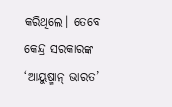କରିଥିଲେ। ତେବେ କେନ୍ଦ୍ର ସରକାରଙ୍କ ‘ଆୟୁଷ୍ମାନ୍‍ ଭାରତ’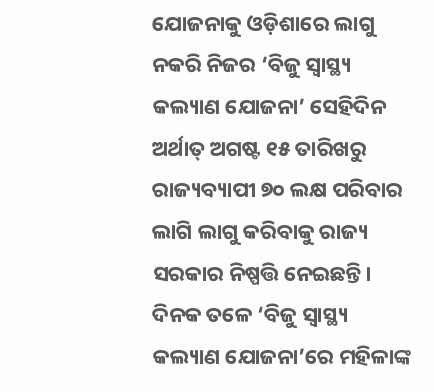ଯୋଜନାକୁ ଓଡ଼ିଶାରେ ଲାଗୁ ନକରି ନିଜର ‘ବିଜୁ ସ୍ୱାସ୍ଥ୍ୟ କଲ୍ୟାଣ ଯୋଜନା’ ସେହିଦିନ ଅର୍ଥାତ୍‍ ଅଗଷ୍ଟ ୧୫ ତାରିଖରୁ ରାଜ୍ୟବ୍ୟାପୀ ୭୦ ଲକ୍ଷ ପରିବାର ଲାଗି ଲାଗୁ କରିବାକୁ ରାଜ୍ୟ ସରକାର ନିଷ୍ପତ୍ତି ନେଇଛନ୍ତି। ଦିନକ ତଳେ ‘ବିଜୁ ସ୍ୱାସ୍ଥ୍ୟ କଲ୍ୟାଣ ଯୋଜନା’ରେ ମହିଳାଙ୍କ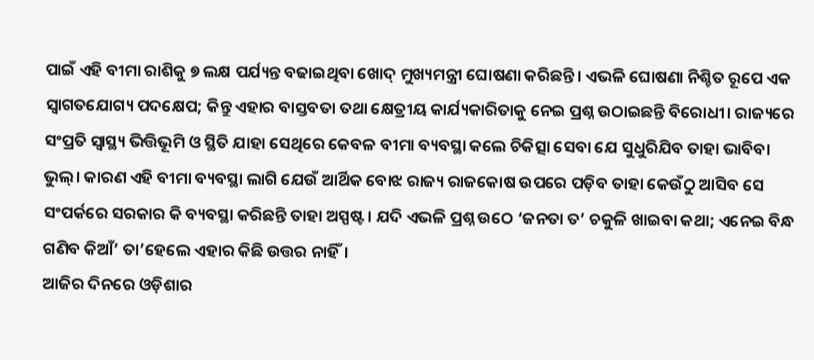ପାଇଁ ଏହି ବୀମା ରାଶିକୁ ୭ ଲକ୍ଷ ପର୍ଯ୍ୟନ୍ତ ବଢାଇଥିବା ଖୋଦ୍‍ ମୁଖ୍ୟମନ୍ତ୍ରୀ ଘୋଷଣା କରିଛନ୍ତି। ଏଭଳି ଘୋଷଣା ନିଶ୍ଚିତ ରୂପେ ଏକ ସ୍ୱାଗତଯୋଗ୍ୟ ପଦକ୍ଷେପ; କିନ୍ତୁ ଏହାର ବାସ୍ତବତା ତଥା କ୍ଷେତ୍ରୀୟ କାର୍ଯ୍ୟକାରିତାକୁ ନେଇ ପ୍ରଶ୍ନ ଉଠାଇଛନ୍ତି ବିରୋଧୀ। ରାଜ୍ୟରେ ସଂପ୍ରତି ସ୍ୱାସ୍ଥ୍ୟ ଭିତ୍ତିଭୂମି ଓ ସ୍ଥିତି ଯାହା ସେଥିରେ କେବଳ ବୀମା ବ୍ୟବସ୍ଥା କଲେ ଚିକିତ୍ସା ସେବା ଯେ ସୁଧୁରିଯିବ ତାହା ଭାବିବା ଭୁଲ୍‍। କାରଣ ଏହି ବୀମା ବ୍ୟବସ୍ଥା ଲାଗି ଯେଉଁ ଆର୍ଥିକ ବୋଝ ରାଜ୍ୟ ରାଜକୋଷ ଉପରେ ପଡ଼ିବ ତାହା କେଉଁଠୁ ଆସିବ ସେ ସଂପର୍କରେ ସରକାର କି ବ୍ୟବସ୍ଥା କରିଛନ୍ତି ତାହା ଅସ୍ପଷ୍ଟ । ଯଦି ଏଭଳି ପ୍ରଶ୍ନ ଉଠେ ‘ଜନତା ତ’ ଚକୁଳି ଖାଇବା କଥା; ଏନେଇ ବିନ୍ଧ ଗଣିବ କିଆଁ’ ତା’ହେଲେ ଏହାର କିଛି ଉତ୍ତର ନାହିଁ।
ଆଜିର ଦିନରେ ଓଡ଼ିଶାର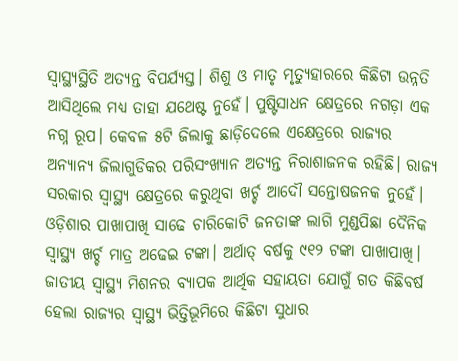ସ୍ୱାସ୍ଥ୍ୟସ୍ଥିତି ଅତ୍ୟନ୍ତ ବିପର୍ଯ୍ୟସ୍ତ। ଶିଶୁ ଓ ମାତୃ ମୃତ୍ୟୁହାରରେ କିଛିଟା ଉନ୍ନତି ଆସିଥିଲେ ମଧ୍ୟ ତାହା ଯଥେଷ୍ଟ ନୁହେଁ। ପୁଷ୍ଟିସାଧନ କ୍ଷେତ୍ରରେ ନଗଡ଼ା ଏକ ନଗ୍ନ ରୂପ। କେବଳ ୫ଟି ଜିଲାକୁ ଛାଡ଼ିଦେଲେ ଏକ୍ଷେତ୍ରରେ ରାଜ୍ୟର ଅନ୍ୟାନ୍ୟ ଜିଲାଗୁଡିକର ପରିସଂଖ୍ୟାନ ଅତ୍ୟନ୍ତ ନିରାଶାଜନକ ରହିଛି। ରାଜ୍ୟ ସରକାର ସ୍ୱାସ୍ଥ୍ୟ କ୍ଷେତ୍ରରେ କରୁଥିବା ଖର୍ଚ୍ଚ ଆଦୌ ସନ୍ତୋଷଜନକ ନୁହେଁ। ଓଡ଼ିଶାର ପାଖାପାଖି ସାଢେ ଚାରିକୋଟି ଜନତାଙ୍କ ଲାଗି ମୁଣ୍ଡପିଛା ଦୈନିକ ସ୍ୱାସ୍ଥ୍ୟ ଖର୍ଚ୍ଚ ମାତ୍ର ଅଢେଇ ଟଙ୍କା। ଅର୍ଥାତ୍‍ ବର୍ଷକୁ ୯୧୨ ଟଙ୍କା ପାଖାପାଖି। ଜାତୀୟ ସ୍ୱାସ୍ଥ୍ୟ ମିଶନର ବ୍ୟାପକ ଆର୍ଥିକ ସହାୟତା ଯୋଗୁଁ ଗତ କିଛିବର୍ଷ ହେଲା ରାଜ୍ୟର ସ୍ୱାସ୍ଥ୍ୟ ଭିତ୍ତିଭୂମିରେ କିଛିଟା ସୁଧାର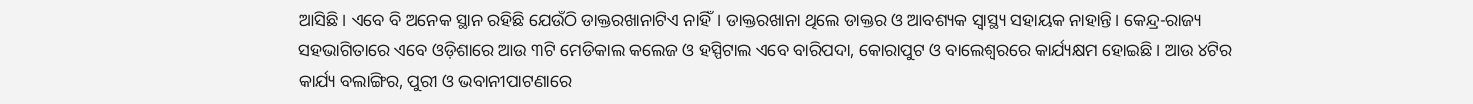ଆସିଛି। ଏବେ ବି ଅନେକ ସ୍ଥାନ ରହିଛି ଯେଉଁଠି ଡାକ୍ତରଖାନାଟିଏ ନାହିଁ। ଡାକ୍ତରଖାନା ଥିଲେ ଡାକ୍ତର ଓ ଆବଶ୍ୟକ ସ୍ୱାସ୍ଥ୍ୟ ସହାୟକ ନାହାନ୍ତି। କେନ୍ଦ୍ର-ରାଜ୍ୟ ସହଭାଗିତାରେ ଏବେ ଓଡ଼ିଶାରେ ଆଉ ୩ଟି ମେଡିକାଲ କଲେଜ ଓ ହସ୍ପିଟାଲ ଏବେ ବାରିପଦା, କୋରାପୁଟ ଓ ବାଲେଶ୍ୱରରେ କାର୍ଯ୍ୟକ୍ଷମ ହୋଇଛି। ଆଉ ୪ଟିର କାର୍ଯ୍ୟ ବଲାଙ୍ଗିର, ପୁରୀ ଓ ଭବାନୀପାଟଣାରେ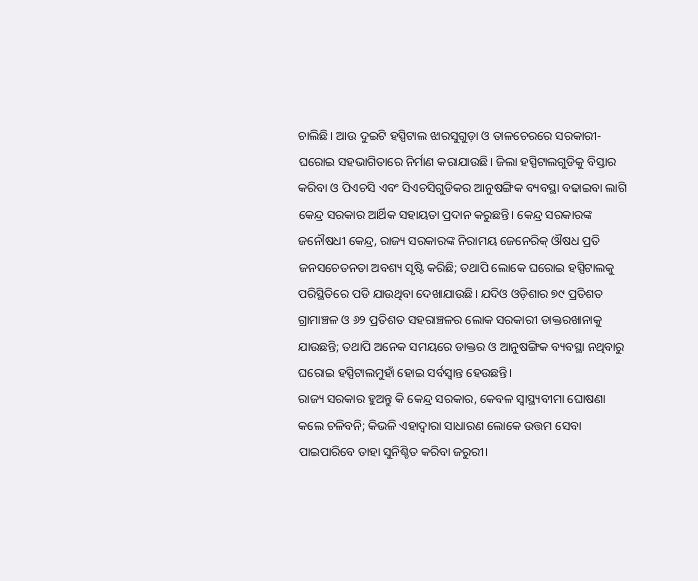ଚାଲିଛି। ଆଉ ଦୁଇଟି ହସ୍ପିଟାଲ ଝାରସୁଗୁଡ଼ା ଓ ତାଳଚେରରେ ସରକାରୀ-ଘରୋଇ ସହଭାଗିତାରେ ନିର୍ମାଣ କରାଯାଉଛି। ଜିଲା ହସ୍ପିଟାଲଗୁଡିକୁ ବିସ୍ତାର କରିବା ଓ ପିଏଚସି ଏବଂ ସିଏଚସିଗୁଡିକର ଆନୁଷଙ୍ଗିକ ବ୍ୟବସ୍ଥା ବଢାଇବା ଲାଗି କେନ୍ଦ୍ର ସରକାର ଆର୍ଥିକ ସହାୟତା ପ୍ରଦାନ କରୁଛନ୍ତି। କେନ୍ଦ୍ର ସରକାରଙ୍କ ଜନୌଷଧୀ କେନ୍ଦ୍ର, ରାଜ୍ୟ ସରକାରଙ୍କ ନିରାମୟ ଜେନେରିକ୍‍ ଔଷଧ ପ୍ରତି ଜନସଚେତନତା ଅବଶ୍ୟ ସୃଷ୍ଟି କରିଛି; ତଥାପି ଲୋକେ ଘରୋଇ ହସ୍ପିଟାଲକୁ ପରିସ୍ଥିତିରେ ପଡି ଯାଉଥିବା ଦେଖାଯାଉଛି। ଯଦିଓ ଓଡ଼ିଶାର ୭୯ ପ୍ରତିଶତ ଗ୍ରାମାଞ୍ଚଳ ଓ ୬୨ ପ୍ରତିଶତ ସହରାଞ୍ଚଳର ଲୋକ ସରକାରୀ ଡାକ୍ତରଖାନାକୁ ଯାଉଛନ୍ତି; ତଥାପି ଅନେକ ସମୟରେ ଡାକ୍ତର ଓ ଆନୁଷଙ୍ଗିକ ବ୍ୟବସ୍ଥା ନଥିବାରୁ ଘରୋଇ ହସ୍ପିଟାଲମୁହାଁ ହୋଇ ସର୍ବସ୍ୱାନ୍ତ ହେଉଛନ୍ତି।
ରାଜ୍ୟ ସରକାର ହୁଅନ୍ତୁ କି କେନ୍ଦ୍ର ସରକାର, କେବଳ ସ୍ୱାସ୍ଥ୍ୟବୀମା ଘୋଷଣା କଲେ ଚଳିବନି; କିଭଳି ଏହାଦ୍ୱାରା ସାଧାରଣ ଲୋକେ ଉତ୍ତମ ସେବା ପାଇପାରିବେ ତାହା ସୁନିଶ୍ଚିତ କରିବା ଜରୁରୀ।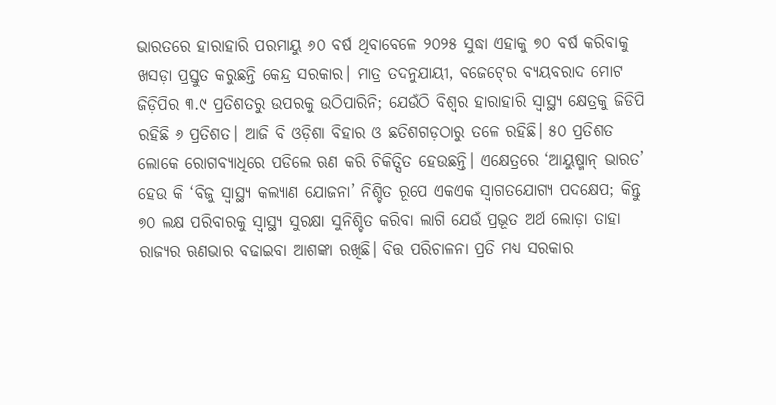ଭାରତରେ ହାରାହାରି ପରମାୟୁ ୬୦ ବର୍ଷ ଥିବାବେଳେ ୨୦୨୫ ସୁଦ୍ଧା ଏହାକୁ ୭୦ ବର୍ଷ କରିବାକୁ ଖସଡ଼ା ପ୍ରସ୍ତୁତ କରୁଛନ୍ତି କେନ୍ଦ୍ର ସରକାର। ମାତ୍ର ତଦନୁଯାୟୀ, ବଜେଟ୍‍ରେ ବ୍ୟୟବରାଦ ମୋଟ ଜିଡ଼ିପିର ୩.୯ ପ୍ରତିଶତରୁ ଉପରକୁ ଉଠିପାରିନି; ଯେଉଁଠି ବିଶ୍ୱର ହାରାହାରି ସ୍ୱାସ୍ଥ୍ୟ କ୍ଷେତ୍ରକୁ ଜିଡିପି ରହିଛି ୬ ପ୍ରତିଶତ। ଆଜି ବି ଓଡ଼ିଶା ବିହାର ଓ ଛତିଶଗଡ଼ଠାରୁ ତଳେ ରହିଛି। ୫୦ ପ୍ରତିଶତ ଲୋକେ ରୋଗବ୍ୟାଧିରେ ପଡିଲେ ଋଣ କରି ଚିକିତ୍ସିତ ହେଉଛନ୍ତି। ଏକ୍ଷେତ୍ରରେ ‘ଆୟୁଷ୍ମାନ୍‍ ଭାରତ’ ହେଉ କି ‘ବିଜୁ ସ୍ୱାସ୍ଥ୍ୟ କଲ୍ୟାଣ ଯୋଜନା’ ନିଶ୍ଚିତ ରୂପେ ଏକଏକ ସ୍ୱାଗତଯୋଗ୍ୟ ପଦକ୍ଷେପ; କିନ୍ତୁ ୭୦ ଲକ୍ଷ ପରିବାରକୁ ସ୍ୱାସ୍ଥ୍ୟ ସୁରକ୍ଷା ସୁନିଶ୍ଚିତ କରିବା ଲାଗି ଯେଉଁ ପ୍ରଭୂତ ଅର୍ଥ ଲୋଡ଼ା ତାହା ରାଜ୍ୟର ଋଣଭାର ବଢାଇବା ଆଶଙ୍କା ରଖିଛି। ବିତ୍ତ ପରିଚାଳନା ପ୍ରତି ମଧ୍ୟ ସରକାର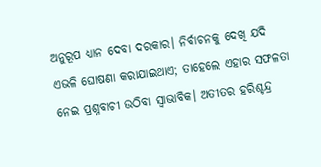ଅନୁରୂପ ଧ୍ୟାନ ଦେବା ଦରକାର। ନିର୍ବାଚନକୁ ଦେଖି ଯଦି ଏଭଳି ଘୋଷଣା କରାଯାଇଥାଏ; ତାହେଲେ ଏହାର ସଫଳତା ନେଇ ପ୍ରଶ୍ନବାଚୀ ଉଠିବା ସ୍ୱାଭାବିକ। ଅତୀତର ହରିଶ୍ଚନ୍ଦ୍ର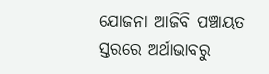ଯୋଜନା ଆଜିବି ପଞ୍ଚାୟତ ସ୍ତରରେ ଅର୍ଥାଭାବରୁ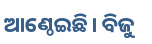ଆଣ୍ଠେଇଛି। ବିଜୁ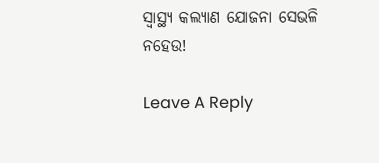ସ୍ୱାସ୍ଥ୍ୟ କଲ୍ୟାଣ ଯୋଜନା ସେଭଳି ନହେଉ!

Leave A Reply